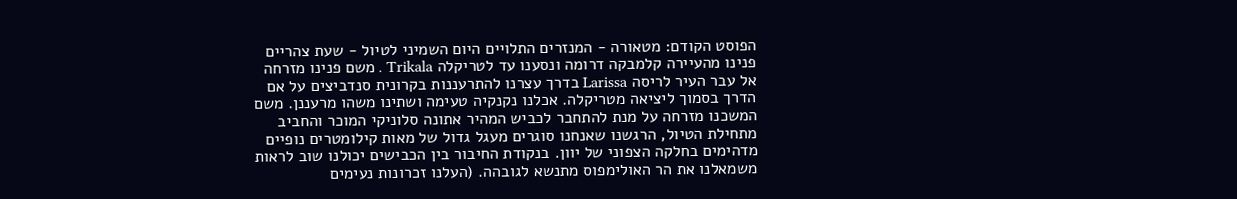הפוסט הקודם: מטאורה - המנזרים התלויים היום השמיני לטיול - שעת צהריים
פנינו מהעיירה קלמבקה דרומה ונסענו עד לטריקלה Trikala . משם פנינו מזרחה אל עבר העיר לריסה Larissa בדרך עצרנו להתרעננות בקרונית סנדביצים על אם הדרך בסמוך ליציאה מטריקלה. אכלנו נקנקיה טעימה ושתינו משהו מרעננן. משם המשכנו מזרחה על מנת להתחבר לכביש המהיר אתונה סלוניקי המוכר והחביב מתחילת הטיול, הרגשנו שאנחנו סוגרים מעגל גדול של מאות קילומטרים נופיים מדהימים בחלקה הצפוני של יוון. בנקודת החיבור בין הכבישים יכולנו שוב לראות משמאלנו את הר האולימפוס מתנשא לגובהה. (העלנו זכרונות נעימים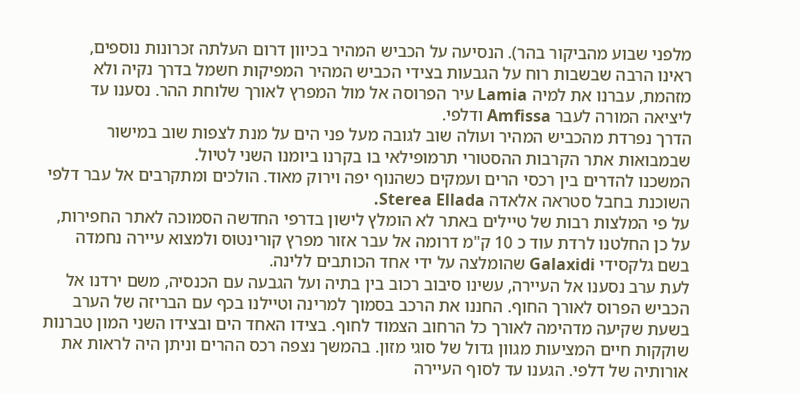מלפני שבוע מהביקור בהר). הנסיעה על הכביש המהיר בכיוון דרום העלתה זכרונות נוספים,
ראינו הרבה שבשבות רוח על הגבעות בצידי הכביש המהיר המפיקות חשמל בדרך נקיה ולא מזהמת, עברנו את למיה Lamia עיר הפרוסה אל מול המפרץ לאורך שלוחת ההר. נסענו עד ליציאה המורה לעבר Amfissa ודלפי.
הדרך נפרדת מהכביש המהיר ועולה שוב לגובה מעל פני הים על מנת לצפות שוב במישור שבמבואות אתר הקרבות ההסטורי תרמופילאי בו בקרנו ביומנו השני לטיול.
המשכנו להדרים בין רכסי הרים ועמקים כשהנוף יפה וירוק מאוד. הולכים ומתקרבים אל עבר דלפי השוכנת בחבל סטראה אלאדה Sterea Ellada.
על פי המלצות רבות של טיילים באתר לא הומלץ לישון בדרפי החדשה הסמוכה לאתר החפירות, על כן החלטנו לרדת עוד כ 10 ק"מ דרומה אל עבר אזור מפרץ קורינטוס ולמצוא עיירה נחמדה בשם גלקסידי Galaxidi שהומלצה על ידי אחד הכותבים ללינה.
לעת ערב נסענו אל העיירה, עשינו סיבוב רכוב בין בתיה ועל הגבעה עם הכנסיה, משם ירדנו אל הכביש הפרוס לאורך החוף. החננו את הרכב בסמוך למרינה וטיילנו בכף עם הבריזה של הערב בשעת שקיעה מדהימה לאורך כל הרחוב הצמוד לחוף. בצידו האחד הים ובצידו השני המון טברנות שוקקות חיים המציעות מגוון גדול של סוגי מזון. בהמשך נצפה רכס ההרים וניתן היה לראות את אורותיה של דלפי. הגענו עד לסוף העיירה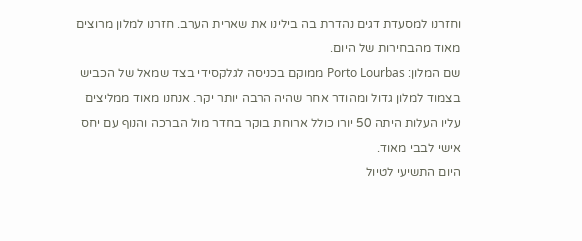וחזרנו למסעדת דגים נהדרת בה בילינו את שארית הערב. חזרנו למלון מרוצים מאוד מהבחירות של היום.
שם המלון: Porto Lourbas ממוקם בכניסה לגלקסידי בצד שמאל של הכביש בצמוד למלון גדול ומהודר אחר שהיה הרבה יותר יקר. אנחנו מאוד ממליצים עליו העלות היתה 50 יורו כולל ארוחת בוקר בחדר מול הברכה והנוף עם יחס אישי לבבי מאוד.
היום התשיעי לטיול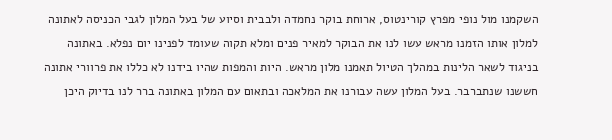השקמנו מול נופי מפרץ קורינטוס, ארוחת בוקר נחמדה ולבבית וסיוע של בעל המלון לגבי הכניסה לאתונה למלון אותו הזמנו מראש עשו לנו את הבוקר למאיר פנים ומלא תקוה שעומד לפנינו יום נפלא. באתונה בניגוד לשאר הלינות במהלך הטיול תאמנו מלון מראש. היות והמפות שהיו בידנו לא כללו את פרוורי אתונה חששנו שנתברבר. בעל המלון עשה עבורנו את המלאכה ובתאום עם המלון באתונה ברר לנו בדיוק היכן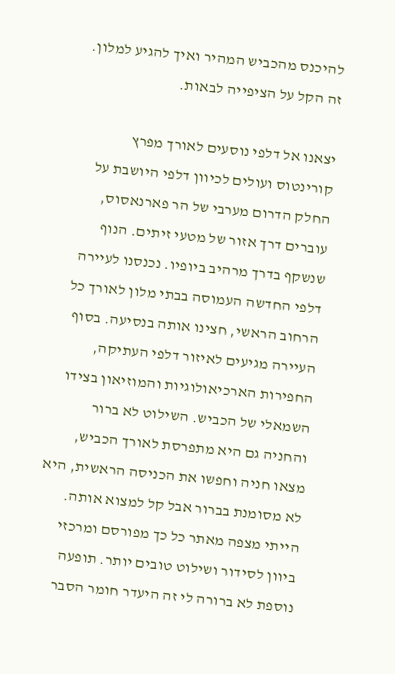להיכנס מהכביש המהיר ואיך להגיע למלון. זה הקל על הציפייה לבאות.

יצאנו אל דלפי נוסעים לאורך מפרץ קורינטוס ועולים לכיוון דלפי היושבת על החלק הדרום מערבי של הר פארנאסוס, עוברים דרך אזור של מטעי זיתים. הנוף שנשקף בדרך מרהיב ביופיו. נכנסנו לעיירה דלפי החדשה העמוסה בבתי מלון לאורך כל הרחוב הראשי, חצינו אותה בנסיעה. בסוף העיירה מגיעים לאיזור דלפי העתיקה, החפירות הארכיאולוגיות והמוזיאון בצידו השמאלי של הכביש. השילוט לא ברור והחניה גם היא מתפרסת לאורך הכביש, מצאו חניה וחפשו את הכניסה הראשית, היא לא מסומנת בברור אבל קל למצוא אותה. הייתי מצפה מאתר כל כך מפורסם ומרכזי ביוון לסידור ושילוט טובים יותר. תופעה נוספת לא ברורה לי זה היעדר חומר הסבר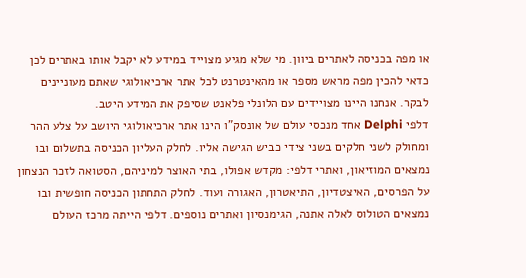או מפה בכניסה לאתרים ביוון. מי שלא מגיע מצוייד במידע לא יקבל אותו באתרים לכן כדאי להכין מפה מראש מספר או מהאינטרנט לכל אתר ארכיאולוגי שאתם מעוניינים לבקר. אנחנו היינו מצויידים עם הלונלי פלאנט שסיפק את המידע היטב.
דלפי Delphi אחד מנכסי עולם של אונסק"ו הינו אתר ארכיאולוגי היושב על צלע ההר ומחולק לשני חלקים בשני צידי כביש הגישה אליו. לחלק העליון הכניסה בתשלום ובו נמצאים המוזיאון, ואתרי דלפי: מקדש אפולו, בתי האוצר למיניהם, הסטואה לזכר הנצחון על הפרסים, האיצטדיון, התיאטרון, האגורה ועוד. לחלק התחתון הכניסה חופשית ובו נמצאים הטולוס לאלה אתנה, הגימנסיון ואתרים נוספים. דלפי הייתה מרכז העולם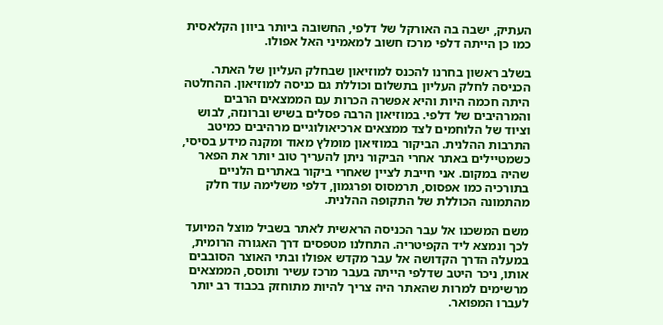העתיק, ישבה בה האורקל של דלפי, החשובה ביותר ביוון הקלאסית כמו כן הייתה דלפי מרכז חשוב למאמיני האל אפולו.

בשלב ראשון בחרנו להכנס למוזיאון שבחלק העליון של האתר. הכניסה לחלק העליון בתשלום וכוללת גם כניסה למוזיאון. ההחלטה היתה חכמה היות והיא אפשרה הכרות עם הממצאים הרבים והמרהיבים של דלפי. במוזיאון הרבה פסלים בשיש וברונזה, לבוש וציוד של הלוחמים לצד ממצאים ארכיאולוגיים מרהיבים כמיטב התרבות ההלנית. הביקור במוזיאון מומלץ מאוד ומקנה מידע בסיסי, כשמטיילים באתר אחרי הביקור ניתן להעריך טוב יותר את הפאר שהיה במקום. אני חייבת לציין שאחרי ביקור באתרים הלניים בתורכיה כמו אפסוס, תרמסוס ופרגמון, דלפי משלימה עוד חלק מהתמונה הכוללת של התקופה ההלנית.

משם המשכנו אל עבר הכניסה הראשית לאתר בשביל מוצל המיועד לכך ונמצא ליד הקפיטריה. התחלנו מטפסים דרך האגורה הרומית, במעלה הדרך הקדושה אל עבר מקדש אפולו ובתי האוצר הסובבים אותו, ניכר היטב שדלפי הייתה בעבר מרכז עשיר ותוסס, הממצאים מרשימים למרות שהאתר היה צריך להיות מתוחזק בכבוד רב יותר לעברו המפואר.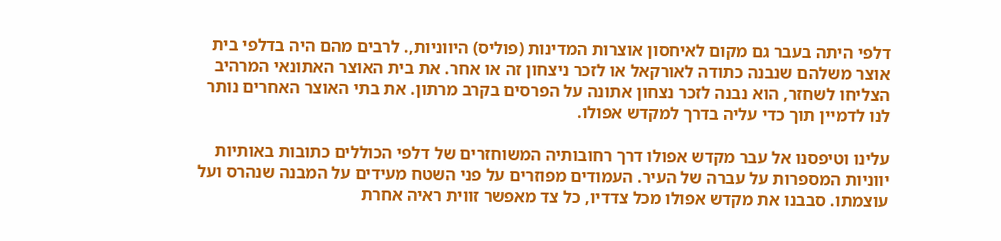דלפי היתה בעבר גם מקום לאיחסון אוצרות המדינות (פוליס) היווניות,. לרבים מהם היה בדלפי בית אוצר משלהם שנבנה כתודה לאורקאל או לזכר ניצחון זה או אחר. את בית האוצר האתונאי המרהיב הצליחו לשחזר, הוא נבנה לזכר נצחון אתונה על הפרסים בקרב מרתון. את בתי האוצר האחרים נותר לנו לדמיין תוך כדי עליה בדרך למקדש אפולו.

עלינו וטיפסנו אל עבר מקדש אפולו דרך רחובותיה המשוחזרים של דלפי הכוללים כתובות באותיות יווניות המספרות על עברה של העיר. העמודים מפוזרים על פני השטח מעידים על המבנה שנהרס ועל עוצמתו. סבבנו את מקדש אפולו מכל צדדיו, כל צד מאפשר זווית ראיה אחרת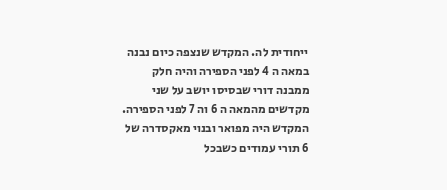ייחודית לה. המקדש שנצפה כיום נבנה במאה ה 4 לפני הספירה והיה חלק ממבנה דורי שבסיסו יושב על שני מקדשים מהמאה ה 6 וה 7 לפני הספירה.
המקדש היה מפואר ובנוי מאקסדרה של 6 תורי עמודים כשבכל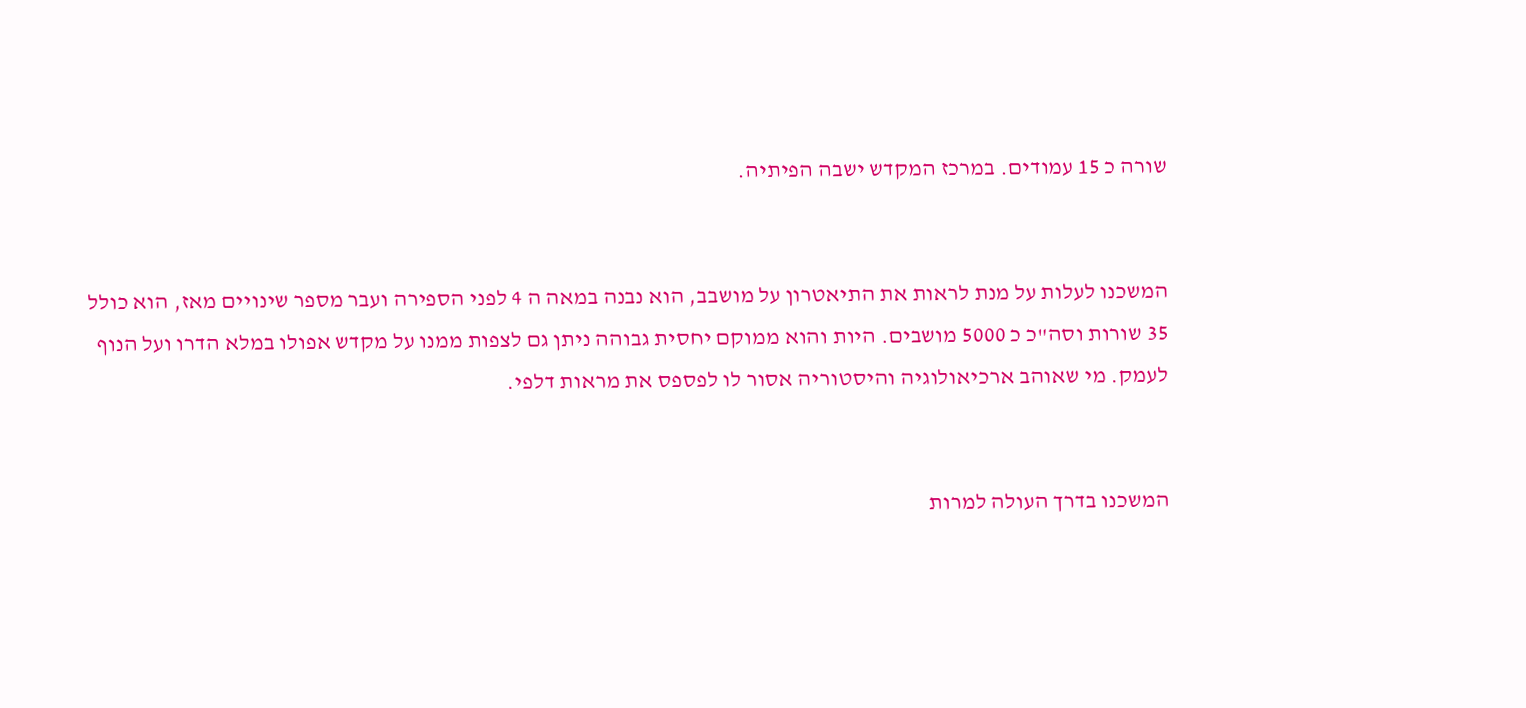שורה כ 15 עמודים. במרכז המקדש ישבה הפיתיה.


המשכנו לעלות על מנת לראות את התיאטרון על מושבב, הוא נבנה במאה ה 4 לפני הספירה ועבר מספר שינויים מאז, הוא כולל 35 שורות וסה"כ כ 5000 מושבים. היות והוא ממוקם יחסית גבוהה ניתן גם לצפות ממנו על מקדש אפולו במלא הדרו ועל הנוף לעמק. מי שאוהב ארכיאולוגיה והיסטוריה אסור לו לפספס את מראות דלפי.


המשכנו בדרך העולה למרות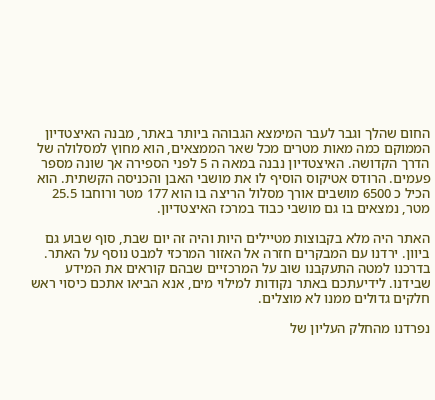החום שהלך וגבר לעבר המימצא הגבוהה ביותר באתר, מבנה האיצטדיון הממוקם כמה מאות מטרים מכל שאר הממצאים, הוא מחוץ למסלולה של הדרך הקדושה. האיצטדיון נבנה במאה ה 5 לפני הספירה אך שונה מספר פעמים. הרודס אטיקוס הוסיף לו את מושבי האבן והכניסה הקשתית. הוא הכיל כ 6500 מושבים אורך מסלול הריצה בו הוא 177 מטר ורוחבו 25.5 מטר, נמצאים בו גם מושבי כבוד במרכז האיצטדיון.

האתר היה מלא בקבוצות מטיילים היות והיה זה יום שבת, סוף שבוע גם ביוון. ירדנו עם המבקרים חזרה אל האזור המרכזי למבט נוסף על האתר. בדרכנו למטה התעקבנו שוב על המרכזיים שבהם קוראים את המידע שבידנו. לידיעתכם באתר נקודות למילוי מים, אנא הביאו אתכם כיסוי ראש חלקים גדולים ממנו לא מוצלים.

נפרדנו מהחלק העליון של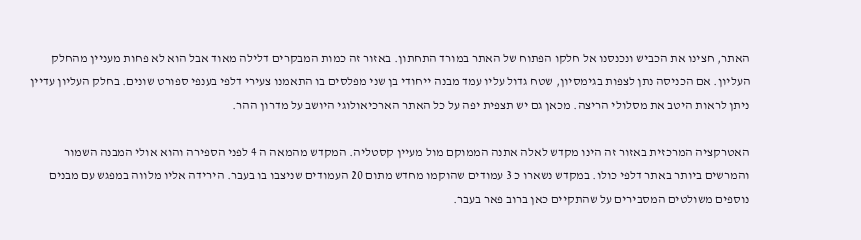האתר, חצינו את הכביש ונכנסנו אל חלקו הפתוח של האתר במורד התחתון. באזור זה כמות המבקרים דלילה מאוד אבל הוא לא פחות מעניין מהחלק העליון. אם הכניסה נתן לצפות בגימסיון, שטח גדול עליו עמד מבנה ייחודי בן שני מפלסים בו התאמנו צעירי דלפי בענפי ספורט שונים. בחלק העליון עדיין ניתן לראות היטב את מסלולי הריצה. מכאן גם יש תצפית יפה על כל האתר הארכיאולוגי היושב על מדרון ההר.

האטרקציה המרכזית באזור זה הינו מקדש לאלה אתנה הממוקם מול מעיין קסטליה. המקדש מהמאה ה 4 לפני הספירה והוא אולי המבנה השמור והמרשים ביותר באתר דלפי כולו. במקדש נשארו כ 3 עמודים שהוקמו מחדש מתום 20 העמודים שניצבו בו בעבר. הירידה אליו מלווה במפגש עם מבנים נוספים משולטים המסבירים על שהתקיים כאן ברוב פאר בעבר.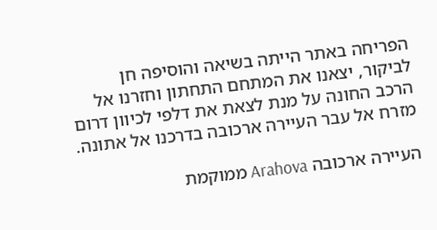הפריחה באתר הייתה בשיאה והוסיפה חן לביקור, יצאנו את המתחם התחתון וחזרנו אל הרכב החונה על מנת לצאת את דלפי לכיוון דרום מזרח אל עבר העיירה ארכובה בדרכנו אל אתונה.

העיירה ארכובה Arahova ממוקמת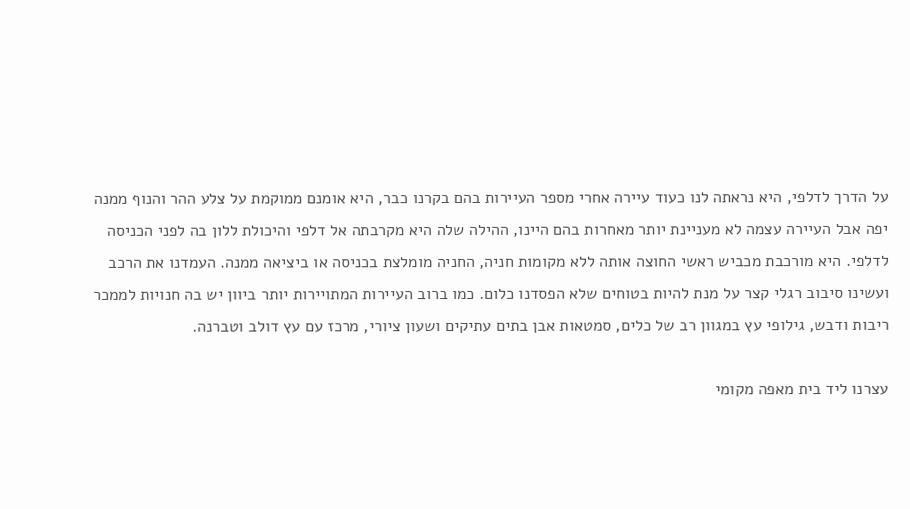על הדרך לדלפי, היא נראתה לנו כעוד עיירה אחרי מספר העיירות בהם בקרנו כבר, היא אומנם ממוקמת על צלע ההר והנוף ממנה יפה אבל העיירה עצמה לא מעניינת יותר מאחרות בהם היינו, ההילה שלה היא מקרבתה אל דלפי והיכולת ללון בה לפני הכניסה לדלפי. היא מורכבת מכביש ראשי החוצה אותה ללא מקומות חניה, החניה מומלצת בכניסה או ביציאה ממנה. העמדנו את הרכב ועשינו סיבוב רגלי קצר על מנת להיות בטוחים שלא הפסדנו כלום. כמו ברוב העיירות המתויירות יותר ביוון יש בה חנויות לממכר ריבות ודבש, גילופי עץ במגוון רב של כלים, סמטאות אבן בתים עתיקים ושעון ציורי, מרכז עם עץ דולב וטברנה.

עצרנו ליד בית מאפה מקומי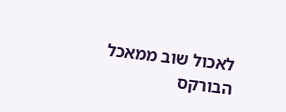לאכול שוב ממאכל הבורקס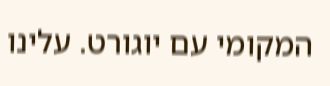המקומי עם יוגורט. עלינו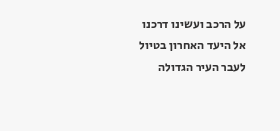על הרכב ועשינו דרכנו אל היעד האחרון בטיול לעבר העיר הגדולה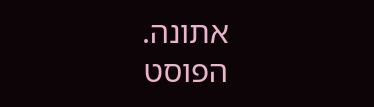אתונה.
הפוסט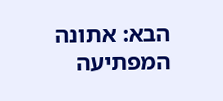הבא: אתונה המפתיעה